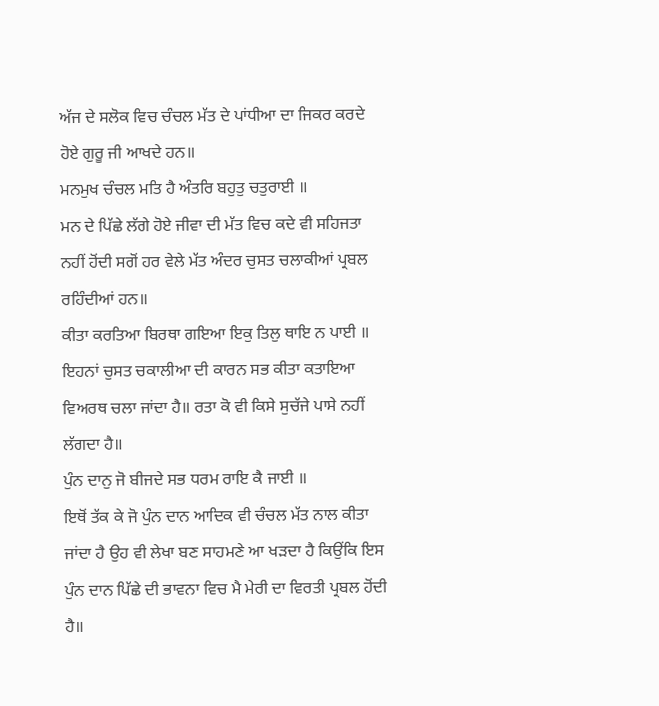ਅੱਜ ਦੇ ਸਲੋਕ ਵਿਚ ਚੰਚਲ ਮੱਤ ਦੇ ਪਾਂਧੀਆ ਦਾ ਜਿਕਰ ਕਰਦੇ ਹੋਏ ਗੁਰੂ ਜੀ ਆਖਦੇ ਹਨ॥
ਮਨਮੁਖ ਚੰਚਲ ਮਤਿ ਹੈ ਅੰਤਰਿ ਬਹੁਤੁ ਚਤੁਰਾਈ ॥
ਮਨ ਦੇ ਪਿੱਛੇ ਲੱਗੇ ਹੋਏ ਜੀਵਾ ਦੀ ਮੱਤ ਵਿਚ ਕਦੇ ਵੀ ਸਹਿਜਤਾ ਨਹੀਂ ਹੋਂਦੀ ਸਗੋਂ ਹਰ ਵੇਲੇ ਮੱਤ ਅੰਦਰ ਚੁਸਤ ਚਲਾਕੀਆਂ ਪ੍ਰਬਲ ਰਹਿੰਦੀਆਂ ਹਨ॥
ਕੀਤਾ ਕਰਤਿਆ ਬਿਰਥਾ ਗਇਆ ਇਕੁ ਤਿਲੁ ਥਾਇ ਨ ਪਾਈ ॥
ਇਹਨਾਂ ਚੁਸਤ ਚਕਾਲੀਆ ਦੀ ਕਾਰਨ ਸਭ ਕੀਤਾ ਕਤਾਇਆ ਵਿਅਰਥ ਚਲਾ ਜਾਂਦਾ ਹੈ॥ ਰਤਾ ਕੋ ਵੀ ਕਿਸੇ ਸੁਚੱਜੇ ਪਾਸੇ ਨਹੀਂ ਲੱਗਦਾ ਹੈ॥
ਪੁੰਨ ਦਾਨੁ ਜੋ ਬੀਜਦੇ ਸਭ ਧਰਮ ਰਾਇ ਕੈ ਜਾਈ ॥
ਇਥੋਂ ਤੱਕ ਕੇ ਜੋ ਪੁੰਨ ਦਾਨ ਆਦਿਕ ਵੀ ਚੰਚਲ ਮੱਤ ਨਾਲ ਕੀਤਾ ਜਾਂਦਾ ਹੈ ਉਹ ਵੀ ਲੇਖਾ ਬਣ ਸਾਹਮਣੇ ਆ ਖੜਦਾ ਹੈ ਕਿਉਂਕਿ ਇਸ ਪੁੰਨ ਦਾਨ ਪਿੱਛੇ ਦੀ ਭਾਵਨਾ ਵਿਚ ਮੈ ਮੇਰੀ ਦਾ ਵਿਰਤੀ ਪ੍ਰਬਲ ਹੋਂਦੀ ਹੈ॥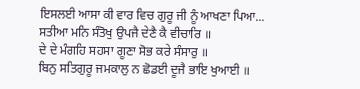ਇਸਲਈ ਆਸਾ ਕੀ ਵਾਰ ਵਿਚ ਗੁਰੂ ਜੀ ਨੂੰ ਆਖਣਾ ਪਿਆ...
ਸਤੀਆ ਮਨਿ ਸੰਤੋਖੁ ਉਪਜੈ ਦੇਣੈ ਕੈ ਵੀਚਾਰਿ ॥
ਦੇ ਦੇ ਮੰਗਹਿ ਸਹਸਾ ਗੂਣਾ ਸੋਭ ਕਰੇ ਸੰਸਾਰੁ ॥
ਬਿਨੁ ਸਤਿਗੁਰੂ ਜਮਕਾਲੁ ਨ ਛੋਡਈ ਦੂਜੈ ਭਾਇ ਖੁਆਈ ॥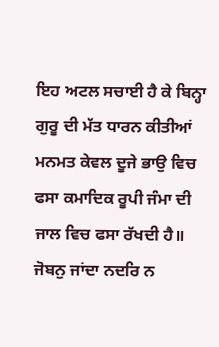ਇਹ ਅਟਲ ਸਚਾਈ ਹੈ ਕੇ ਬਿਨ੍ਹਾ ਗੁਰੂ ਦੀ ਮੱਤ ਧਾਰਨ ਕੀਤੀਆਂ ਮਨਮਤ ਕੇਵਲ ਦੂਜੇ ਭਾਉ ਵਿਚ ਫਸਾ ਕਮਾਦਿਕ ਰੂਪੀ ਜੰਮਾ ਦੀ ਜਾਲ ਵਿਚ ਫਸਾ ਰੱਖਦੀ ਹੈ॥
ਜੋਬਨੁ ਜਾਂਦਾ ਨਦਰਿ ਨ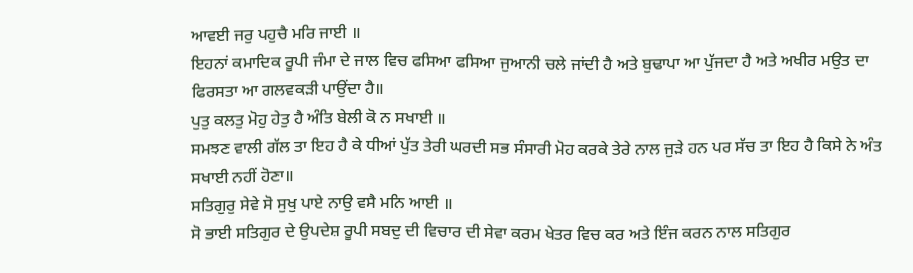ਆਵਈ ਜਰੁ ਪਹੁਚੈ ਮਰਿ ਜਾਈ ॥
ਇਹਨਾਂ ਕਮਾਦਿਕ ਰੂਪੀ ਜੰਮਾ ਦੇ ਜਾਲ ਵਿਚ ਫਸਿਆ ਫਸਿਆ ਜੁਆਨੀ ਚਲੇ ਜਾਂਦੀ ਹੈ ਅਤੇ ਬੁਢਾਪਾ ਆ ਪੁੱਜਦਾ ਹੈ ਅਤੇ ਅਖੀਰ ਮਉਤ ਦਾ ਫਿਰਸਤਾ ਆ ਗਲਵਕੜੀ ਪਾਉਂਦਾ ਹੈ॥
ਪੁਤੁ ਕਲਤੁ ਮੋਹੁ ਹੇਤੁ ਹੈ ਅੰਤਿ ਬੇਲੀ ਕੋ ਨ ਸਖਾਈ ॥
ਸਮਝਣ ਵਾਲੀ ਗੱਲ ਤਾ ਇਹ ਹੈ ਕੇ ਧੀਆਂ ਪੁੱਤ ਤੇਰੀ ਘਰਦੀ ਸਭ ਸੰਸਾਰੀ ਮੋਹ ਕਰਕੇ ਤੇਰੇ ਨਾਲ ਜੁੜੇ ਹਨ ਪਰ ਸੱਚ ਤਾ ਇਹ ਹੈ ਕਿਸੇ ਨੇ ਅੰਤ ਸਖਾਈ ਨਹੀਂ ਹੋਣਾ॥
ਸਤਿਗੁਰੁ ਸੇਵੇ ਸੋ ਸੁਖੁ ਪਾਏ ਨਾਉ ਵਸੈ ਮਨਿ ਆਈ ॥
ਸੋ ਭਾਈ ਸਤਿਗੁਰ ਦੇ ਉਪਦੇਸ਼ ਰੂਪੀ ਸਬਦੁ ਦੀ ਵਿਚਾਰ ਦੀ ਸੇਵਾ ਕਰਮ ਖੇਤਰ ਵਿਚ ਕਰ ਅਤੇ ਇੰਜ ਕਰਨ ਨਾਲ ਸਤਿਗੁਰ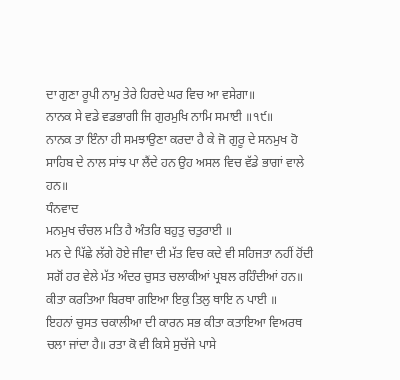ਦਾ ਗੁਣਾ ਰੂਪੀ ਨਾਮੁ ਤੇਰੇ ਹਿਰਦੇ ਘਰ ਵਿਚ ਆ ਵਸੇਗਾ॥
ਨਾਨਕ ਸੇ ਵਡੇ ਵਡਭਾਗੀ ਜਿ ਗੁਰਮੁਖਿ ਨਾਮਿ ਸਮਾਈ ॥੧੯॥
ਨਾਨਕ ਤਾ ਇੰਨਾ ਹੀ ਸਮਝਾਉਣਾ ਕਰਦਾ ਹੈ ਕੇ ਜੋ ਗੁਰੂ ਦੇ ਸਨਮੁਖ ਹੋ ਸਾਹਿਬ ਦੇ ਨਾਲ ਸਾਂਝ ਪਾ ਲੈਂਦੇ ਹਨ ਉਹ ਅਸਲ ਵਿਚ ਵੱਡੇ ਭਾਗਾਂ ਵਾਲੇ ਹਨ॥
ਧੰਨਵਾਦ
ਮਨਮੁਖ ਚੰਚਲ ਮਤਿ ਹੈ ਅੰਤਰਿ ਬਹੁਤੁ ਚਤੁਰਾਈ ॥
ਮਨ ਦੇ ਪਿੱਛੇ ਲੱਗੇ ਹੋਏ ਜੀਵਾ ਦੀ ਮੱਤ ਵਿਚ ਕਦੇ ਵੀ ਸਹਿਜਤਾ ਨਹੀਂ ਹੋਂਦੀ ਸਗੋਂ ਹਰ ਵੇਲੇ ਮੱਤ ਅੰਦਰ ਚੁਸਤ ਚਲਾਕੀਆਂ ਪ੍ਰਬਲ ਰਹਿੰਦੀਆਂ ਹਨ॥
ਕੀਤਾ ਕਰਤਿਆ ਬਿਰਥਾ ਗਇਆ ਇਕੁ ਤਿਲੁ ਥਾਇ ਨ ਪਾਈ ॥
ਇਹਨਾਂ ਚੁਸਤ ਚਕਾਲੀਆ ਦੀ ਕਾਰਨ ਸਭ ਕੀਤਾ ਕਤਾਇਆ ਵਿਅਰਥ ਚਲਾ ਜਾਂਦਾ ਹੈ॥ ਰਤਾ ਕੋ ਵੀ ਕਿਸੇ ਸੁਚੱਜੇ ਪਾਸੇ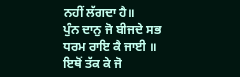ਨਹੀਂ ਲੱਗਦਾ ਹੈ॥
ਪੁੰਨ ਦਾਨੁ ਜੋ ਬੀਜਦੇ ਸਭ ਧਰਮ ਰਾਇ ਕੈ ਜਾਈ ॥
ਇਥੋਂ ਤੱਕ ਕੇ ਜੋ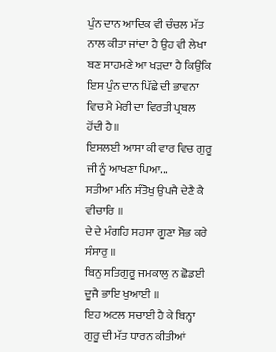ਪੁੰਨ ਦਾਨ ਆਦਿਕ ਵੀ ਚੰਚਲ ਮੱਤ ਨਾਲ ਕੀਤਾ ਜਾਂਦਾ ਹੈ ਉਹ ਵੀ ਲੇਖਾ ਬਣ ਸਾਹਮਣੇ ਆ ਖੜਦਾ ਹੈ ਕਿਉਂਕਿ ਇਸ ਪੁੰਨ ਦਾਨ ਪਿੱਛੇ ਦੀ ਭਾਵਨਾ ਵਿਚ ਮੈ ਮੇਰੀ ਦਾ ਵਿਰਤੀ ਪ੍ਰਬਲ ਹੋਂਦੀ ਹੈ॥
ਇਸਲਈ ਆਸਾ ਕੀ ਵਾਰ ਵਿਚ ਗੁਰੂ ਜੀ ਨੂੰ ਆਖਣਾ ਪਿਆ...
ਸਤੀਆ ਮਨਿ ਸੰਤੋਖੁ ਉਪਜੈ ਦੇਣੈ ਕੈ ਵੀਚਾਰਿ ॥
ਦੇ ਦੇ ਮੰਗਹਿ ਸਹਸਾ ਗੂਣਾ ਸੋਭ ਕਰੇ ਸੰਸਾਰੁ ॥
ਬਿਨੁ ਸਤਿਗੁਰੂ ਜਮਕਾਲੁ ਨ ਛੋਡਈ ਦੂਜੈ ਭਾਇ ਖੁਆਈ ॥
ਇਹ ਅਟਲ ਸਚਾਈ ਹੈ ਕੇ ਬਿਨ੍ਹਾ ਗੁਰੂ ਦੀ ਮੱਤ ਧਾਰਨ ਕੀਤੀਆਂ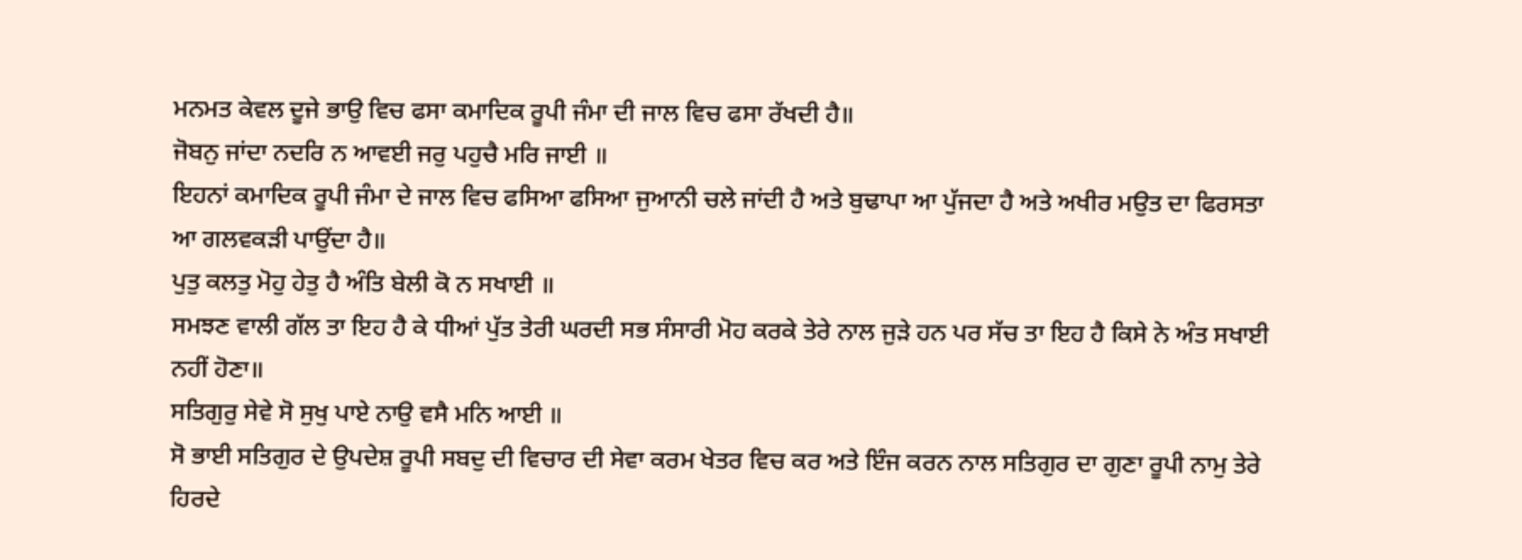ਮਨਮਤ ਕੇਵਲ ਦੂਜੇ ਭਾਉ ਵਿਚ ਫਸਾ ਕਮਾਦਿਕ ਰੂਪੀ ਜੰਮਾ ਦੀ ਜਾਲ ਵਿਚ ਫਸਾ ਰੱਖਦੀ ਹੈ॥
ਜੋਬਨੁ ਜਾਂਦਾ ਨਦਰਿ ਨ ਆਵਈ ਜਰੁ ਪਹੁਚੈ ਮਰਿ ਜਾਈ ॥
ਇਹਨਾਂ ਕਮਾਦਿਕ ਰੂਪੀ ਜੰਮਾ ਦੇ ਜਾਲ ਵਿਚ ਫਸਿਆ ਫਸਿਆ ਜੁਆਨੀ ਚਲੇ ਜਾਂਦੀ ਹੈ ਅਤੇ ਬੁਢਾਪਾ ਆ ਪੁੱਜਦਾ ਹੈ ਅਤੇ ਅਖੀਰ ਮਉਤ ਦਾ ਫਿਰਸਤਾ ਆ ਗਲਵਕੜੀ ਪਾਉਂਦਾ ਹੈ॥
ਪੁਤੁ ਕਲਤੁ ਮੋਹੁ ਹੇਤੁ ਹੈ ਅੰਤਿ ਬੇਲੀ ਕੋ ਨ ਸਖਾਈ ॥
ਸਮਝਣ ਵਾਲੀ ਗੱਲ ਤਾ ਇਹ ਹੈ ਕੇ ਧੀਆਂ ਪੁੱਤ ਤੇਰੀ ਘਰਦੀ ਸਭ ਸੰਸਾਰੀ ਮੋਹ ਕਰਕੇ ਤੇਰੇ ਨਾਲ ਜੁੜੇ ਹਨ ਪਰ ਸੱਚ ਤਾ ਇਹ ਹੈ ਕਿਸੇ ਨੇ ਅੰਤ ਸਖਾਈ ਨਹੀਂ ਹੋਣਾ॥
ਸਤਿਗੁਰੁ ਸੇਵੇ ਸੋ ਸੁਖੁ ਪਾਏ ਨਾਉ ਵਸੈ ਮਨਿ ਆਈ ॥
ਸੋ ਭਾਈ ਸਤਿਗੁਰ ਦੇ ਉਪਦੇਸ਼ ਰੂਪੀ ਸਬਦੁ ਦੀ ਵਿਚਾਰ ਦੀ ਸੇਵਾ ਕਰਮ ਖੇਤਰ ਵਿਚ ਕਰ ਅਤੇ ਇੰਜ ਕਰਨ ਨਾਲ ਸਤਿਗੁਰ ਦਾ ਗੁਣਾ ਰੂਪੀ ਨਾਮੁ ਤੇਰੇ ਹਿਰਦੇ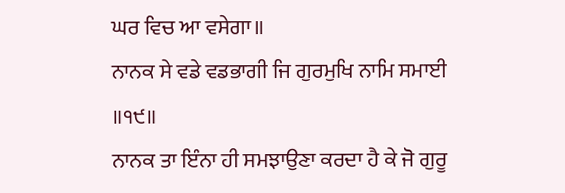ਘਰ ਵਿਚ ਆ ਵਸੇਗਾ॥
ਨਾਨਕ ਸੇ ਵਡੇ ਵਡਭਾਗੀ ਜਿ ਗੁਰਮੁਖਿ ਨਾਮਿ ਸਮਾਈ ॥੧੯॥
ਨਾਨਕ ਤਾ ਇੰਨਾ ਹੀ ਸਮਝਾਉਣਾ ਕਰਦਾ ਹੈ ਕੇ ਜੋ ਗੁਰੂ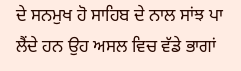ਦੇ ਸਨਮੁਖ ਹੋ ਸਾਹਿਬ ਦੇ ਨਾਲ ਸਾਂਝ ਪਾ ਲੈਂਦੇ ਹਨ ਉਹ ਅਸਲ ਵਿਚ ਵੱਡੇ ਭਾਗਾਂ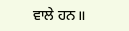ਵਾਲੇ ਹਨ॥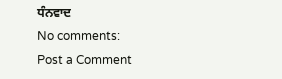ਧੰਨਵਾਦ
No comments:
Post a Comment